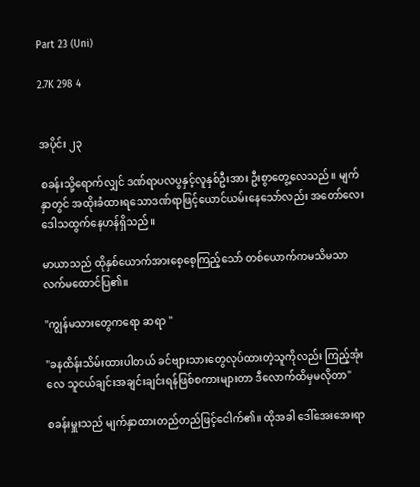Part 23 (Uni)

2.7K 298 4


အပိုင်း ၂၃

စခန်းသို့ရောက်လျှင် ဒဏ်ရာပလပွနှင့်လူနှစ်ဦးအား ဦးစွာတွေ့လေသည်။ မျက်နှာတွင် အထိုးခံထားရသောဒဏ်ရာဖြင့်ယောင်ယမ်းနေသော်လည်း အတော်လေးဒေါသထွက်နေဟန်ရှိသည်။

မာယာသည် ထိုနှစ်ယောက်အားစေ့စေ့ကြည့်သော် တစ်ယောက်ကမသိမသာ လက်မထောင်ပြ၏။

"ကျွန်မသားတွေကရော ဆရာ "

"ခနထိန်းသိမ်းထားပါတယ် ခင်ဗျားသားတွေလုပ်ထားတဲ့သူကိုလည်း ကြည့်အုံးလေ သူငယ်ချင်းအချင်းချင်းရန်ဖြစ်စကားများတာ ဒီလောက်ထိမှမလိုတာ"

စခန်းမှူးသည် မျက်နှာထားတည်တည်ဖြင့်ငေါက်၏။ ထိုအခါ ဒေါ်အေးအေးရာ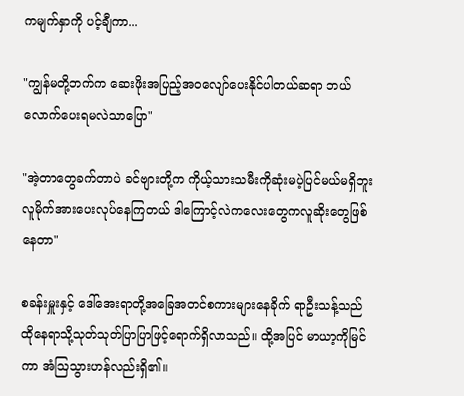ကမျက်နှာကို ပင့်ချီကာ...

"ကျွန်မတို့ဘက်က ဆေးဖိုးအပြည့်အဝလျော်ပေးနိုင်ပါတယ်ဆရာ ဘယ်လောက်ပေးရမလဲသာပြော"

"အဲ့တာတွေခက်တာပဲ ခင်ဗျားတို့က ကိုယ့်သားသမီးကိုဆုံးမပဲ့ပြင်မယ်မရှိဘူး လူမိုက်အားပေးလုပ်နေကြတယ် ဒါကြောင့်လဲကလေးတွေကလူဆိုး‌တွေဖြစ်နေတာ"

စခန်းမှူးနှင့် ဒေါ်အေးရာတို့အခြေအတင်စကားများနေခိုက် ရာဦးသန့်သည် ထိုနေရာသို့သုတ်သုတ်ပြာပြာဖြင့်ရောက်ရှိလာသည်။ ထို့အပြင် မာယာ့ကိုမြင်ကာ အံဩသွားဟန်လည်းရှိ၏။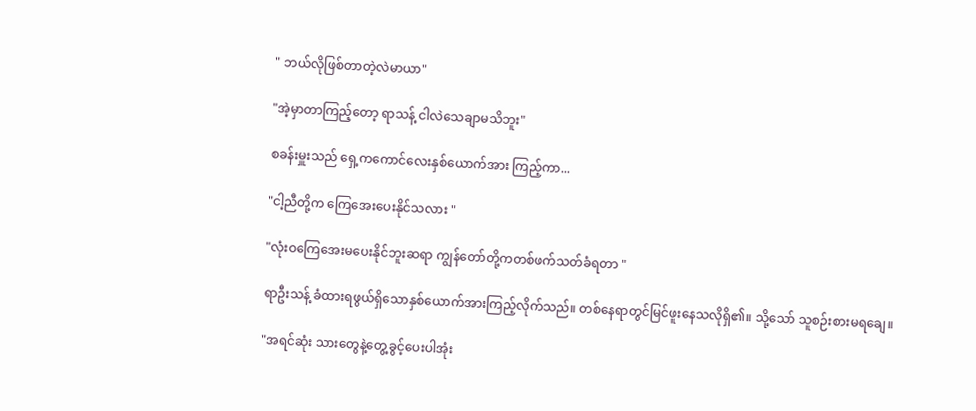" ဘယ်လိုဖြစ်တာတဲ့လဲမာယာ"

"အဲ့မှာတာကြည့်တော့ ရာသန့် ငါလဲသေချာမသိဘူး"

စခန်းမှူးသည် ရှေ့ကကောင်လေးနှစ်ယောက်အား ကြည့်ကာ...

"ငါ့ညီတို့က ကြေအေးပေးနိုင်သလား "

"လုံးဝကြေအေးမပေးနိုင်ဘူးဆရာ ကျွန်တော်တို့ကတစ်ဖက်သတ်ခံရတာ "

ရာဦးသန့် ခံထားရဖွယ်ရှိသောနှစ်ယောက်အားကြည့်လိုက်သည်။ တစ်နေရာတွင်မြင်ဖူးနေသလိုရှိ၏။ သို့သော် သူစဉ်းစားမရချေ။

"အရင်ဆုံး သားတွေနဲ့တွေ့ခွင့်ပေးပါအုံး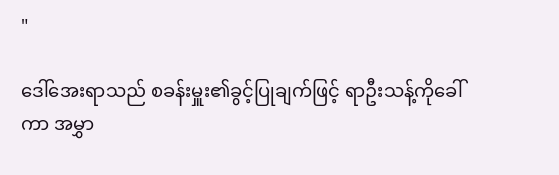"

ဒေါ်အေးရာသည် စခန်းမှူး၏ခွင့်ပြုချက်ဖြင့် ရာဦးသန့်ကိုခေါ်ကာ အမွှာ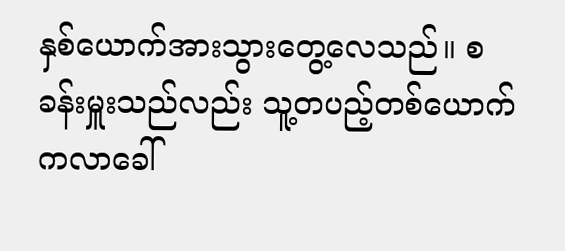နှစ်ယောက်အားသွားတွေ့လေသည်။ စခန်းမှူးသည်လည်း သူ့တပည့်တစ်ယောက်ကလာခေါ်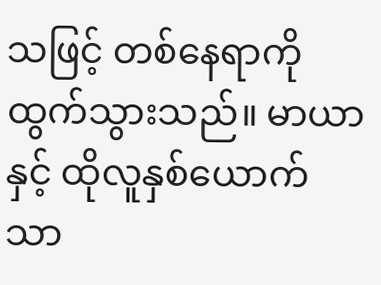သဖြင့် တစ်နေရာကိုထွက်သွားသည်။ မာယာနှင့် ထိုလူနှစ်ယောက်သာ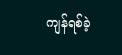ကျန်ရစ်ခဲ့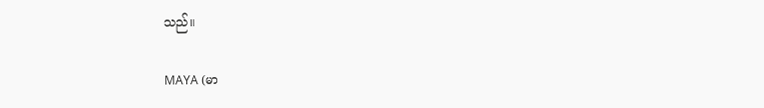သည်။

MAYA (မာ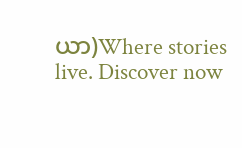ယာ)Where stories live. Discover now